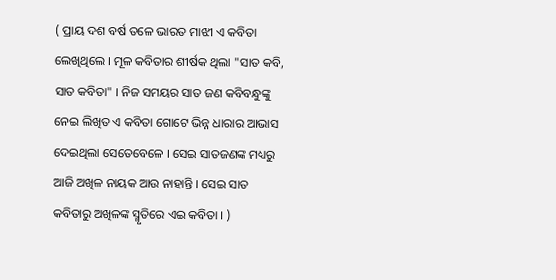( ପ୍ରାୟ ଦଶ ବର୍ଷ ତଳେ ଭାରତ ମାଝୀ ଏ କବିତା ଲେଖିଥିଲେ । ମୂଳ କବିତାର ଶୀର୍ଷକ ଥିଲା "ସାତ କବି, ସାତ କବିତା" । ନିଜ ସମୟର ସାତ ଜଣ କବିବନ୍ଧୁଙ୍କୁ ନେଇ ଲିଖିତ ଏ କବିତା ଗୋଟେ ଭିନ୍ନ ଧାରାର ଆଭାସ ଦେଇଥିଲା ସେତେବେଳେ । ସେଇ ସାତଜଣଙ୍କ ମଧ୍ୟରୁ ଆଜି ଅଖିଳ ନାୟକ ଆଉ ନାହାନ୍ତି । ସେଇ ସାତ କବିତାରୁ ଅଖିଳଙ୍କ ସ୍ମୃତିରେ ଏଇ କବିତା । )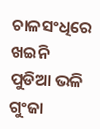ଚାଳସଂଧିରେ ଖଇନି ପୁଡିଆ ଭଳି ଗୁଂଜା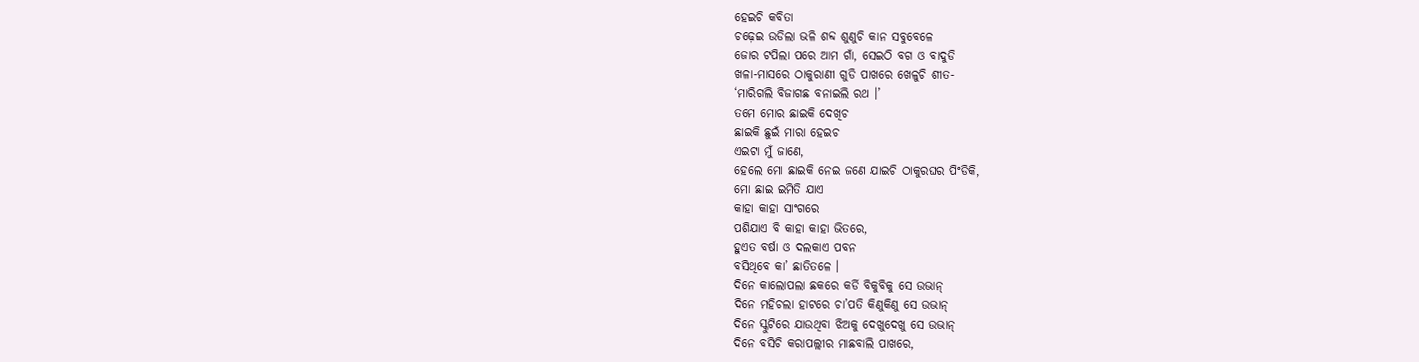ହେଇଚି କବିତା
ଚଢ଼େଇ ଉଡିଲା ଭଳି ଶବ୍ଦ ଶୁଣୁଚି କାନ ସବୁବେଳେ
ଜୋର ଟପିଲା ପରେ ଆମ ଗାଁ, ସେଇଠି ବଗ ଓ ବାଦୁଡି
ଖଳା-ମାସରେ ଠାକୁରାଣୀ ଗୁଡି ପାଖରେ ଖେଳୁଚି ଶୀତ-
‘ମାରିଗଲି ବିଜାଗଛ ବନାଇଲି ରଥ ।’
ତମେ ମୋର ଛାଇକି ଦେଖିଚ
ଛାଇକି ଛୁଇଁ ମାରା ହେଇଚ
ଏଇଟା ମୁଁ ଜାଣେ,
ହେଲେ ମୋ ଛାଇକି ନେଇ ଜଣେ ଯାଇଚି ଠାକୁରଘର ପିଂଡିକି,
ମୋ ଛାଇ ଇମିତି ଯାଏ
କାହା କାହା ସାଂଗରେ
ପଶିଯାଏ ବି କାହା କାହା ଭିତରେ,
ହୁଏତ ବର୍ଷା ଓ ଦଲକାଏ ପବନ
ବସିଥିବେ କା’ ଛାତିତଳେ ।
ଦିନେ କାଲୋପଲା ଛକରେ କର୍ଡି ବିକୁବିକୁ ସେ ଉଭାନ୍
ଦିନେ ମହିଚଲା ହାଟରେ ଚା’ପତି କିଣୁକିଣୁ ସେ ଉଭାନ୍
ଦିନେ ସ୍କୁଟିରେ ଯାଉଥିବା ଝିଅକୁ ଦେଖୁଦେଖୁ ସେ ଉଭାନ୍
ଦିନେ ବସିଚି କରାପଲ୍ଲୀର ମାଛବାଲି ପାଖରେ,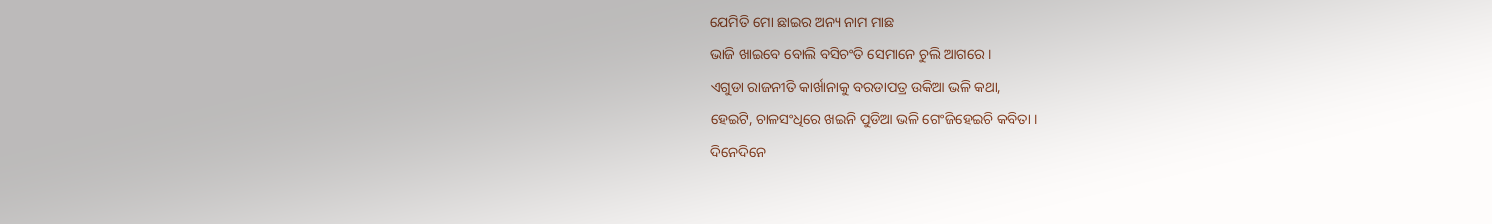ଯେମିତି ମୋ ଛାଇର ଅନ୍ୟ ନାମ ମାଛ
ଭାଜି ଖାଇବେ ବୋଲି ବସିଚଂତି ସେମାନେ ଚୁଲି ଆଗରେ ।
ଏଗୁଡା ରାଜନୀତି କାର୍ଖାନାକୁ ବରଡାପତ୍ର ଉକିଆ ଭଳି କଥା,
ହେଇଟି, ଚାଳସଂଧିରେ ଖଇନି ପୁଡିଆ ଭଳି ଗେଂଜିହେଇଚି କବିତା ।
ଦିନେଦିନେ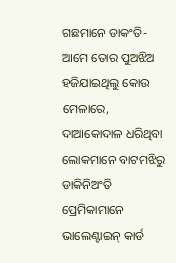ଗଛମାନେ ଡାକଂତି- ଆମେ ତୋର ପୁଅଝିଅ
ହଜିଯାଇଥିଲୁ କୋଉ ମେଳାରେ,
ଦାଆକୋଦାଳ ଧରିଥିବା ଲୋକମାନେ ବାଟମଝିରୁ ଡାକିନିଅଂତି
ପ୍ରେମିକାମାନେ ଭାଲେଣ୍ଟାଇନ୍ କାର୍ଡ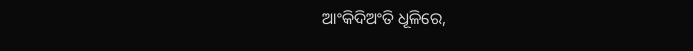ଆଂକିଦିଅଂତି ଧୂଳିରେ,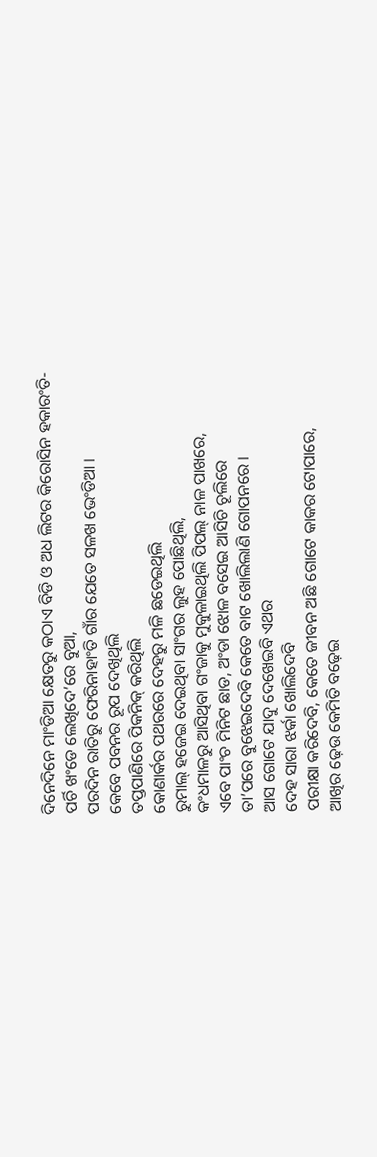ଦିନେଦିନେ ମାଂଡିଆ କ୍ଷେତରୁ କଠାଏ ବିଡି ଓ ଅଧ ଲିଟର କିରୋସିନ ହକାରଂତି-
ପର୍ଚି ଖଂଡେ ଲେଖିଦେ’ରେ ବୁଆ,
ପରଦିନ ରାତିରୁ ଫେରିନାହାଂତି ଗାଁର ଯେତେ ସଳଖ ଭେଂଡିଆ ।
କେବେ ପବନର ରୂପ ଦେଖିଥିଲି
ତପ୍ତପାଣିରେ ପିକନିକ୍ କରିଥିଲି
କୋଣାର୍କର ପଥରରେ ଦେହରୁ ମଳି ଛଡେଇଥିଲି
ରୁମାଲ୍ ହଜେଇ ଦେଇଥିବା ସାଂଗର ଲୁହ ପୋଛିଥିଲି,
କଂଧମାଳରୁ ଆସିଥିବା ଗଂଜାକୁ ମୁକୁଳାଇଥିଲି ପିପଲ୍ ନାଳ ପାଖରେ,
ଏବେ ପାଂଚ ମିନିଟ ଛାଡ, ଅଂଡା ଝୋଳ ବସେଇ ଆସିଚି ଚୂଲିରେ
ତା’ପରେ ବୁଝେଇଦେବି କେତେ ବାଟ ଖୋଲିଲାଣି ଗୋପନରେ ।
ଆସ ଗୋଟେ ଯାଦୁ ଦେଖେଇବି ଏଥର
ଦେହ ସାରା ଝର୍କା ଖୋଲିଦେବି
ପରୀକ୍ଷା କରିଦେବି, କେତେ ଜୀବନ ଅଛି ଗୋଟେ କାକର ଟୋପାରେ,
ଆଖିର ଢ଼େଉ କେମିତି ବଢ଼େଇ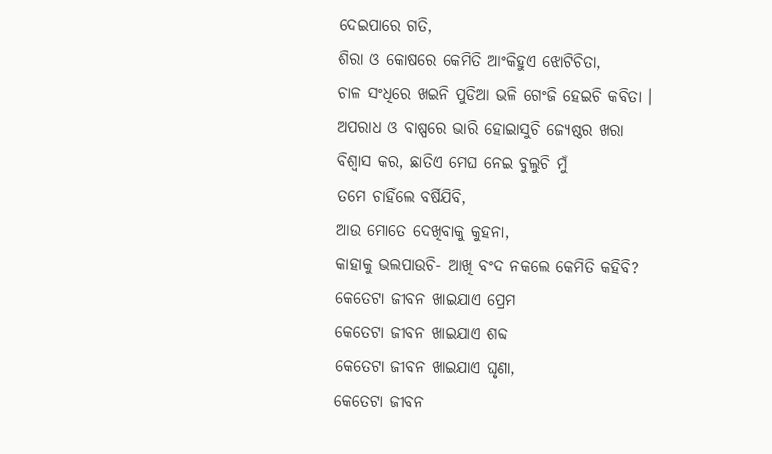ଦେଇପାରେ ଗତି,
ଶିରା ଓ କୋଷରେ କେମିତି ଆଂକିହୁଏ ଝୋଟିଚିତା,
ଚାଳ ସଂଧିରେ ଖଇନି ପୁଡିଆ ଭଳି ଗେଂଜି ହେଇଚି କବିତା ।
ଅପରାଧ ଓ ବାଷ୍ପରେ ଭାରି ହୋଇାସୁଚି ଜ୍ୟେଷ୍ଠର ଖରା
ବିଶ୍ୱାସ କର, ଛାତିଏ ମେଘ ନେଇ ବୁଲୁଚି ମୁଁ
ତମେ ଚାହିଁଲେ ବର୍ଷିଯିବି,
ଆଉ ମୋତେ ଦେଖିବାକୁ କୁହନା,
କାହାକୁ ଭଲପାଉଚି- ଆଖି ବଂଦ ନକଲେ କେମିତି କହିବି?
କେତେଟା ଜୀବନ ଖାଇଯାଏ ପ୍ରେମ
କେତେଟା ଜୀବନ ଖାଇଯାଏ ଶବ୍ଦ
କେତେଟା ଜୀବନ ଖାଇଯାଏ ଘୃଣା,
କେତେଟା ଜୀବନ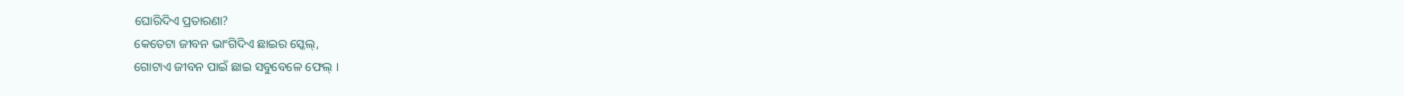ଘୋରିଦିଏ ପ୍ରତାରଣା?
କେତେଟା ଜୀବନ ଭାଂଗିଦିଏ ଛାଇର ସ୍କେଲ୍,
ଗୋଟାଏ ଜୀବନ ପାଇଁ ଛାଇ ସବୁବେଳେ ଫେଲ୍ ।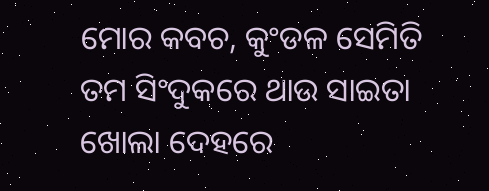ମୋର କବଚ, କୁଂଡଳ ସେମିତି ତମ ସିଂଦୁକରେ ଥାଉ ସାଇତା
ଖୋଲା ଦେହରେ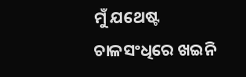ମୁଁ ଯଥେଷ୍ଟ
ଚାଳସଂଧିରେ ଖଇନି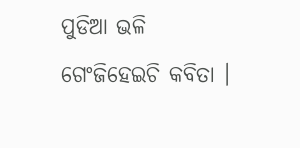ପୁଡିଆ ଭଳି ଗେଂଜିହେଇଚି କବିତା ।